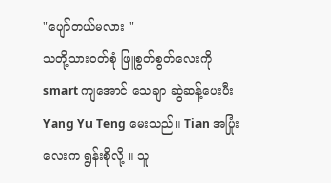"ပျော်တယ်မလား "
သတို့သားဝတ်စုံ ဖြူစွတ်စွတ်လေးကို smart ကျအောင် သေချာ ဆွဲဆန့်ပေးပီး Yang Yu Teng မေးသည်။ Tian အပြုံးလေးက ရွန်းစိုလို့ ။ သူ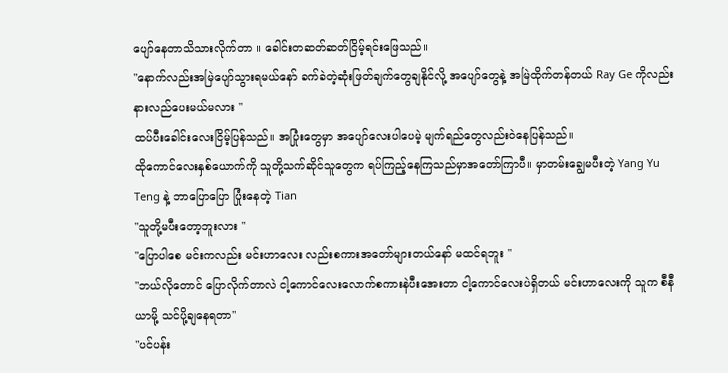ပျော်နေတာသိသားလိုက်တာ ။ ခေါင်းတဆတ်ဆတ်ငြိမ့်ရင်းဖြေသည်။
"နောက်လည်းအမြဲပျော်သွားရမယ်နော် ခက်ခဲတဲ့ဆုံးဖြတ်ချက်တွေချနိုင်လို့ အပျော်တွေနဲ့ အမြဲထိုက်တန်တယ် Ray Ge ကိုလည်းနားလည်ပေးမယ်မလား "
ထပ်ပီးခေါင်းလေးငြိမ့်ပြန်သည်။ အပြုံးတွေမှာ အပျော်လေးပါပေမဲ့ မျက်ရည်တွေလည်းဝဲနေပြန်သည်။
ထိုကောင်လေးနှစ်ယောက်ကို သူတို့သက်ဆိုင်သူတွေက ရပ်ကြည့်နေကြသည်မှာအတော်ကြာပီ။ မှာတမ်းချွေမပီးတဲ့ Yang Yu Teng နဲ့ ဘာပြောပြော ပြုံးနေတဲ့ Tian
"သူတို့မပီးတော့ဘူးလား "
"ပြောပါစေ မင်းကလည်း မင်းဟာလေး လည်းစကားအတော်များတယ်နော် မထင်ရဘူး "
"ဘယ်လိုတောင် ပြောလိုက်တာလဲ ငါ့ကောင်လေးလောက်စကားနဲပီးအေးတာ ငါ့ကောင်လေးပဲရှိတယ် မင်းဟာလေးကို သူက စီနီယာမို့ သင်ပို့ချနေရတာ"
"ပင်ပန်း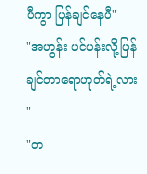ပီကွာ ပြန်ချင်နေပီ"
"အဟွန်း ပင်ပန်းလို့ပြန်ချင်တာရောဟုတ်ရဲ့လား "
"တ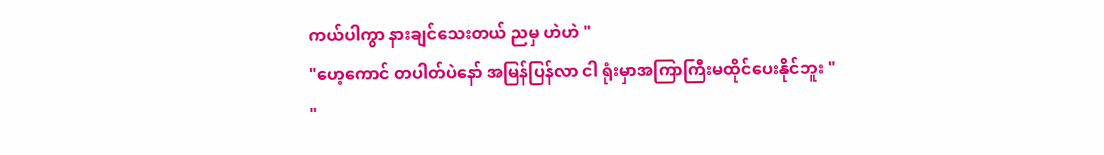ကယ်ပါကွာ နားချင်သေးတယ် ညမှ ဟဲဟဲ "
"ဟေ့ကောင် တပါတ်ပဲနော် အမြန်ပြန်လာ ငါ ရုံးမှာအကြာကြီးမထိုင်ပေးနိုင်ဘူး "
"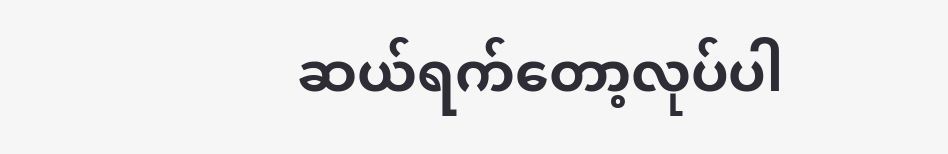ဆယ်ရက်တော့လုပ်ပါ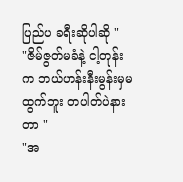ပြည်ပ ခရီးဆိုပါဆို "
"ဇိမ်ဇွတ်မခံနဲ့ ငါ့တုန်းက ဘယ်ဟန်းနီးမွန်းမှမထွက်ဘူး တပါတ်ပဲနားတာ "
"အ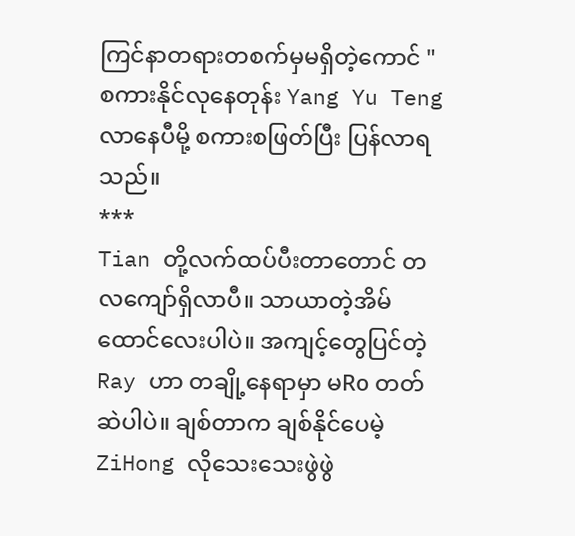ကြင်နာတရားတစက်မှမရှိတဲ့ကောင် "
စကားနိုင်လုနေတုန်း Yang Yu Teng လာနေပီမို့ စကားစဖြတ်ပြီး ပြန်လာရသည်။
***
Tian တို့လက်ထပ်ပီးတာတောင် တလကျော်ရှိလာပီ။ သာယာတဲ့အိမ်ထောင်လေးပါပဲ။ အကျင့်တွေပြင်တဲ့ Ray ဟာ တချို့နေရာမှာ မRo တတ်ဆဲပါပဲ။ ချစ်တာက ချစ်နိုင်ပေမဲ့ ZiHong လိုသေးသေးဖွဲဖွဲ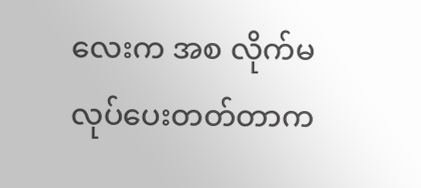လေးက အစ လိုက်မလုပ်ပေးတတ်တာက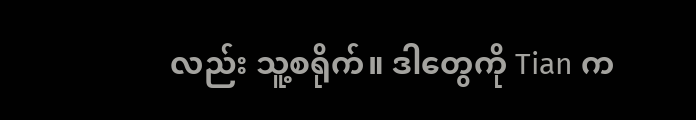လည်း သူ့စရိုက်။ ဒါတွေကို Tian က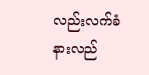လည်းလက်ခံနားလည်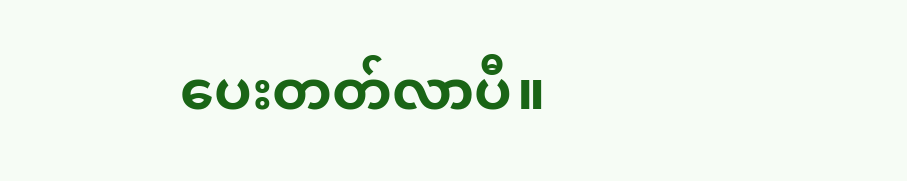ပေးတတ်လာပီ။